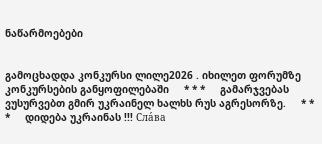ნაწარმოებები


გამოცხადდა კონკურსი ლილე2026 . იხილეთ ფორუმზე კონკურსების განყოფილებაში     * * *     გამარჯვებას ვუსურვებთ გმირ უკრაინელ ხალხს რუს აგრესორზე.     * * *     დიდება უკრაინას !!! Сла́ва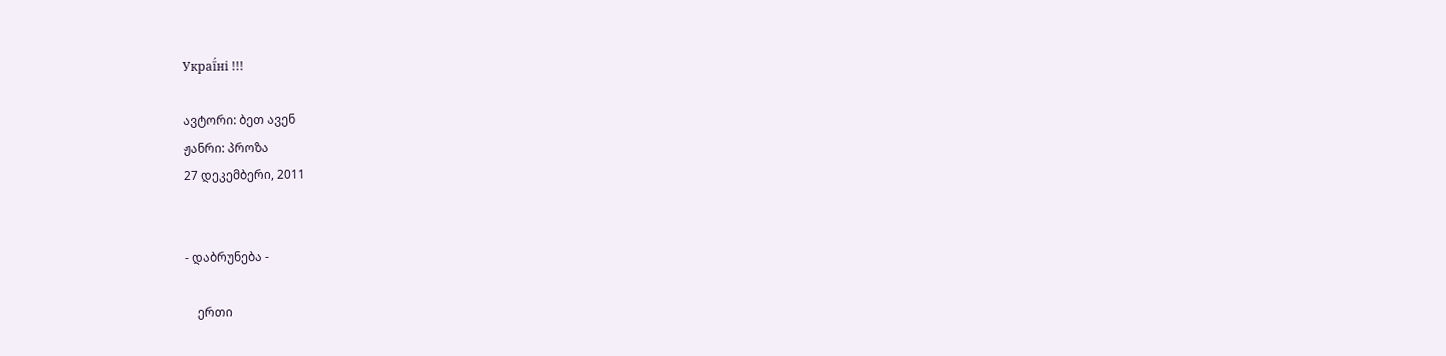Украї́ні !!!

ავტორი: ბეთ ავენ
ჟანრი: პროზა
27 დეკემბერი, 2011


- დაბრუნება -

    ერთი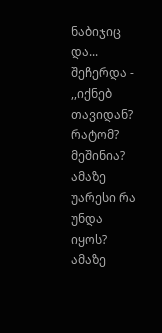ნაბიჯიც და...    შეჩერდა - ,,იქნებ თავიდან? რატომ? მეშინია? ამაზე უარესი რა უნდა იყოს? ამაზე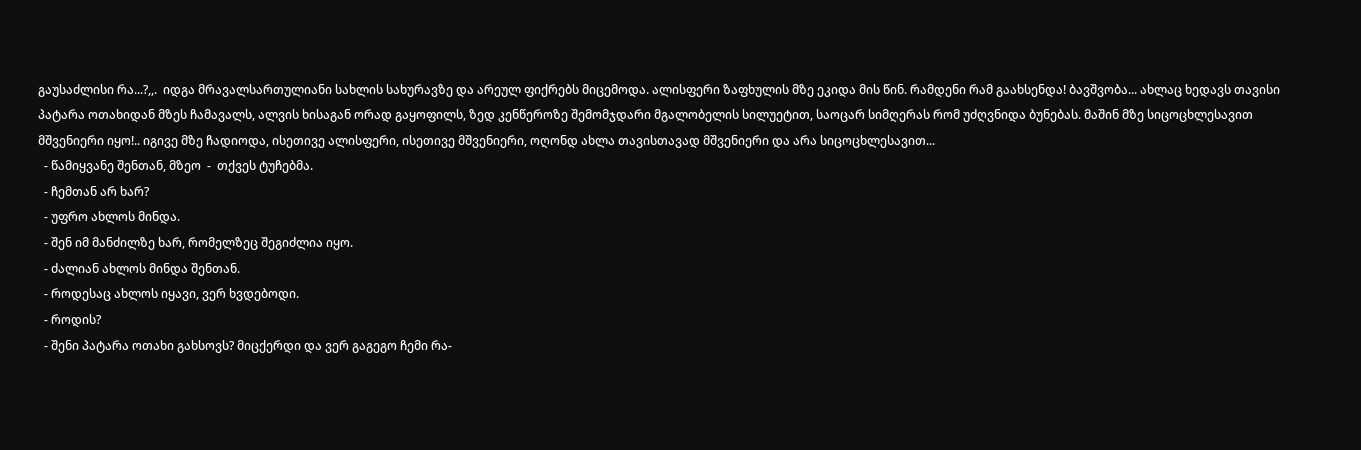გაუსაძლისი რა...?,,.  იდგა მრავალსართულიანი სახლის სახურავზე და არეულ ფიქრებს მიცემოდა. ალისფერი ზაფხულის მზე ეკიდა მის წინ. რამდენი რამ გაახსენდა! ბავშვობა... ახლაც ხედავს თავისი პატარა ოთახიდან მზეს ჩამავალს, ალვის ხისაგან ორად გაყოფილს, ზედ კენწეროზე შემომჯდარი მგალობელის სილუეტით, საოცარ სიმღერას რომ უძღვნიდა ბუნებას. მაშინ მზე სიცოცხლესავით მშვენიერი იყო!.. იგივე მზე ჩადიოდა, ისეთივე ალისფერი, ისეთივე მშვენიერი, ოღონდ ახლა თავისთავად მშვენიერი და არა სიცოცხლესავით...
  - წამიყვანე შენთან, მზეო  -  თქვეს ტუჩებმა.
  - ჩემთან არ ხარ?
  - უფრო ახლოს მინდა.
  - შენ იმ მანძილზე ხარ, რომელზეც შეგიძლია იყო.
  - ძალიან ახლოს მინდა შენთან.
  - როდესაც ახლოს იყავი, ვერ ხვდებოდი.
  - როდის?
  - შენი პატარა ოთახი გახსოვს? მიცქერდი და ვერ გაგეგო ჩემი რა-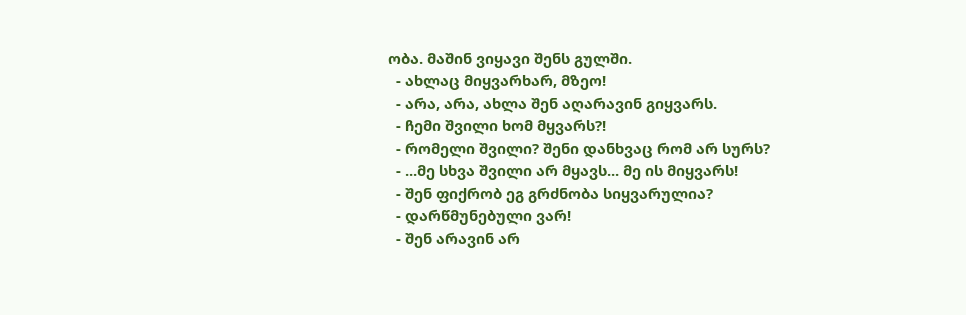ობა. მაშინ ვიყავი შენს გულში.
  - ახლაც მიყვარხარ, მზეო!
  - არა, არა, ახლა შენ აღარავინ გიყვარს.
  - ჩემი შვილი ხომ მყვარს?!
  - რომელი შვილი? შენი დანხვაც რომ არ სურს?
  - ...მე სხვა შვილი არ მყავს... მე ის მიყვარს!
  - შენ ფიქრობ ეგ გრძნობა სიყვარულია?
  - დარწმუნებული ვარ!
  - შენ არავინ არ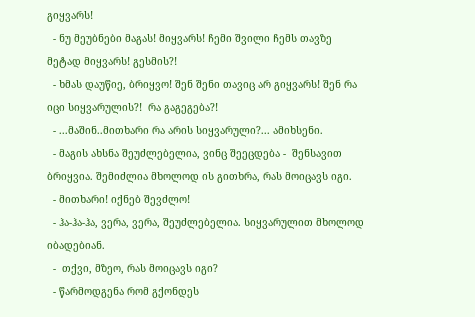გიყვარს!
  - ნუ მეუბნები მაგას! მიყვარს! ჩემი შვილი ჩემს თავზე მეტად მიყვარს! გესმის?!
  - ხმას დაუწიე, ბრიყვო! შენ შენი თავიც არ გიყვარს! შენ რა იცი სიყვარულის?!  რა გაგეგება?!
  - ...მაშინ..მითხარი რა არის სიყვარული?... ამიხსენი.
  - მაგის ახსნა შეუძლებელია, ვინც შეეცდება -  შენსავით ბრიყვია. შემიძლია მხოლოდ ის გითხრა, რას მოიცავს იგი.
  - მითხარი! იქნებ შევძლო!
  - ჰა-ჰა-ჰა, ვერა, ვერა, შეუძლებელია. სიყვარულით მხოლოდ იბადებიან.
  -  თქვი, მზეო, რას მოიცავს იგი?
  - წარმოდგენა რომ გქონდეს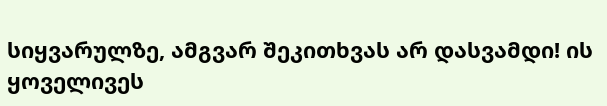სიყვარულზე, ამგვარ შეკითხვას არ დასვამდი! ის ყოველივეს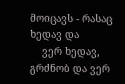მოიცავს - რასაც ხედავ და
    ვერ ხედავ, გრძნობ და ვერ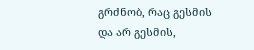გრძნობ, რაც გესმის და არ გესმის,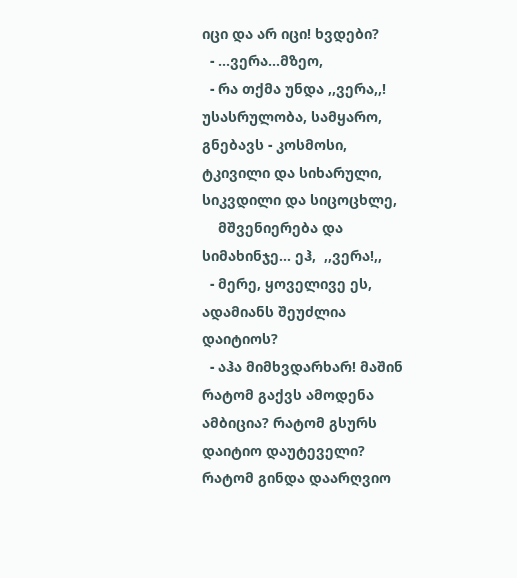იცი და არ იცი! ხვდები?
  - ...ვერა...მზეო,
  - რა თქმა უნდა ,,ვერა,,! უსასრულობა, სამყარო, გნებავს - კოსმოსი, ტკივილი და სიხარული, სიკვდილი და სიცოცხლე,
    მშვენიერება და სიმახინჯე... ეჰ,  ,,ვერა!,,
  - მერე, ყოველივე ეს, ადამიანს შეუძლია დაიტიოს?
  - აჰა მიმხვდარხარ! მაშინ რატომ გაქვს ამოდენა ამბიცია? რატომ გსურს დაიტიო დაუტეველი? რატომ გინდა დაარღვიო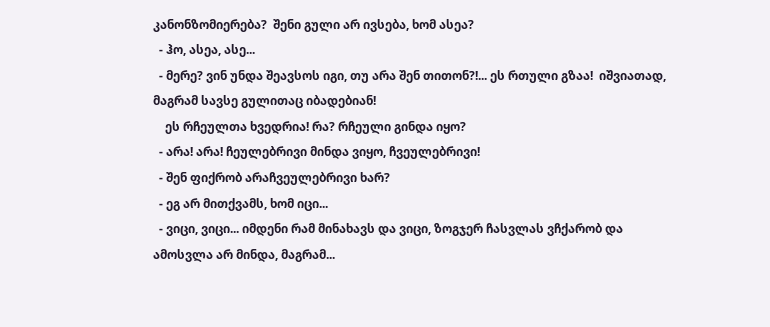კანონზომიერება?  შენი გული არ ივსება, ხომ ასეა?
  - ჰო, ასეა, ასე...
  - მერე? ვინ უნდა შეავსოს იგი, თუ არა შენ თითონ?!... ეს რთული გზაა!  იშვიათად, მაგრამ სავსე გულითაც იბადებიან!
    ეს რჩეულთა ხვედრია! რა? რჩეული გინდა იყო?
  - არა! არა! ჩეულებრივი მინდა ვიყო, ჩვეულებრივი!
  - შენ ფიქრობ არაჩვეულებრივი ხარ?
  - ეგ არ მითქვამს, ხომ იცი...
  - ვიცი, ვიცი... იმდენი რამ მინახავს და ვიცი, ზოგჯერ ჩასვლას ვჩქარობ და ამოსვლა არ მინდა, მაგრამ...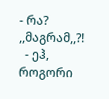- რა? ,,მაგრამ,,?!
  - ეჰ, როგორი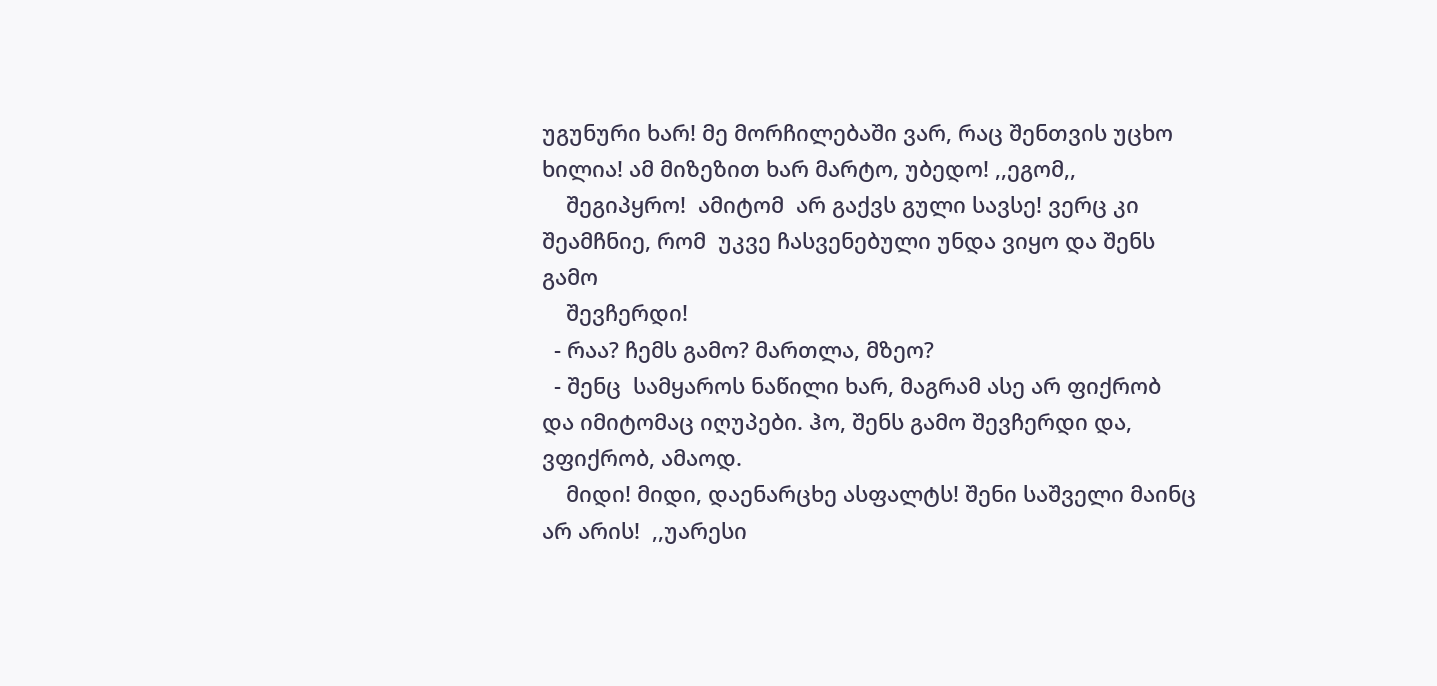უგუნური ხარ! მე მორჩილებაში ვარ, რაც შენთვის უცხო ხილია! ამ მიზეზით ხარ მარტო, უბედო! ,,ეგომ,,
    შეგიპყრო!  ამიტომ  არ გაქვს გული სავსე! ვერც კი შეამჩნიე, რომ  უკვე ჩასვენებული უნდა ვიყო და შენს გამო
    შევჩერდი!
  - რაა? ჩემს გამო? მართლა, მზეო?
  - შენც  სამყაროს ნაწილი ხარ, მაგრამ ასე არ ფიქრობ და იმიტომაც იღუპები. ჰო, შენს გამო შევჩერდი და, ვფიქრობ, ამაოდ.
    მიდი! მიდი, დაენარცხე ასფალტს! შენი საშველი მაინც არ არის!  ,,უარესი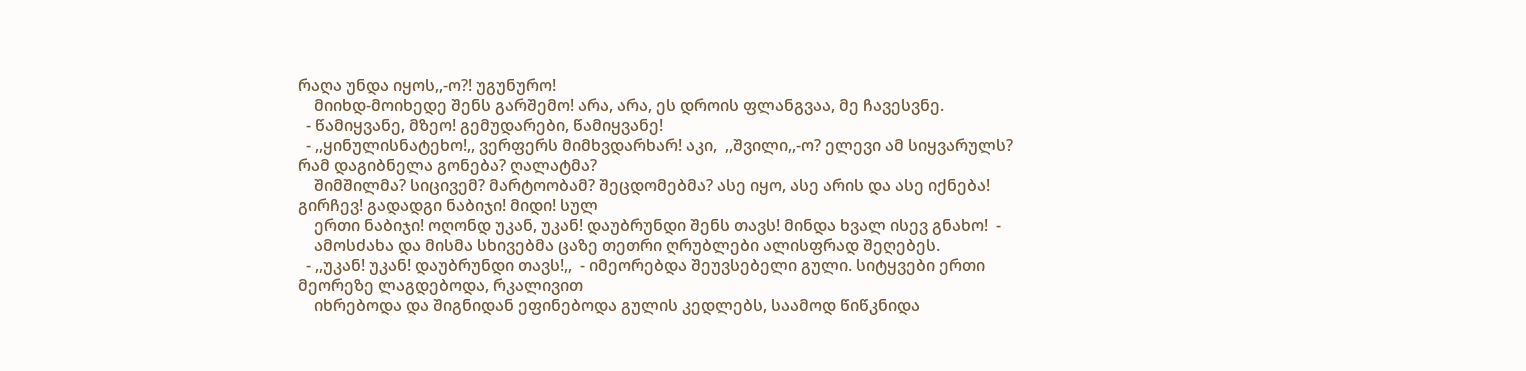რაღა უნდა იყოს,,-ო?! უგუნურო!
    მიიხდ-მოიხედე შენს გარშემო! არა, არა, ეს დროის ფლანგვაა, მე ჩავესვნე.
  - წამიყვანე, მზეო! გემუდარები, წამიყვანე!
  - ,,ყინულისნატეხო!,, ვერფერს მიმხვდარხარ! აკი,  ,,შვილი,,-ო? ელევი ამ სიყვარულს? რამ დაგიბნელა გონება? ღალატმა?
    შიმშილმა? სიცივემ? მარტოობამ? შეცდომებმა? ასე იყო, ასე არის და ასე იქნება! გირჩევ! გადადგი ნაბიჯი! მიდი! სულ
    ერთი ნაბიჯი! ოღონდ უკან, უკან! დაუბრუნდი შენს თავს! მინდა ხვალ ისევ გნახო!  -
    ამოსძახა და მისმა სხივებმა ცაზე თეთრი ღრუბლები ალისფრად შეღებეს.
  - ,,უკან! უკან! დაუბრუნდი თავს!,,  - იმეორებდა შეუვსებელი გული. სიტყვები ერთი მეორეზე ლაგდებოდა, რკალივით
    იხრებოდა და შიგნიდან ეფინებოდა გულის კედლებს, საამოდ წიწკნიდა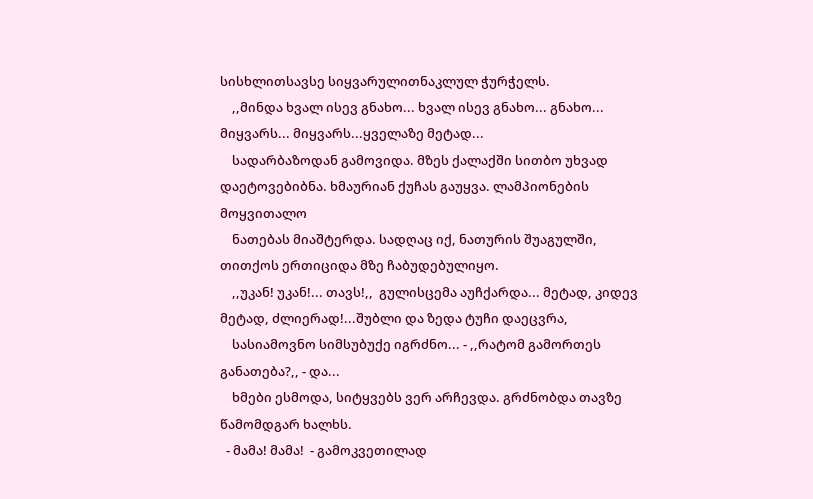სისხლითსავსე სიყვარულითნაკლულ ჭურჭელს.
    ,,მინდა ხვალ ისევ გნახო... ხვალ ისევ გნახო... გნახო... მიყვარს... მიყვარს...ყველაზე მეტად...
    სადარბაზოდან გამოვიდა. მზეს ქალაქში სითბო უხვად დაეტოვებიბნა. ხმაურიან ქუჩას გაუყვა. ლამპიონების მოყვითალო
    ნათებას მიაშტერდა. სადღაც იქ, ნათურის შუაგულში, თითქოს ერთიციდა მზე ჩაბუდებულიყო.
    ,,უკან! უკან!... თავს!,,  გულისცემა აუჩქარდა... მეტად, კიდევ მეტად, ძლიერად!...შუბლი და ზედა ტუჩი დაეცვრა,
    სასიამოვნო სიმსუბუქე იგრძნო... - ,,რატომ გამორთეს განათება?,, - და...
    ხმები ესმოდა, სიტყვებს ვერ არჩევდა. გრძნობდა თავზე წამომდგარ ხალხს.
  - მამა! მამა!  - გამოკვეთილად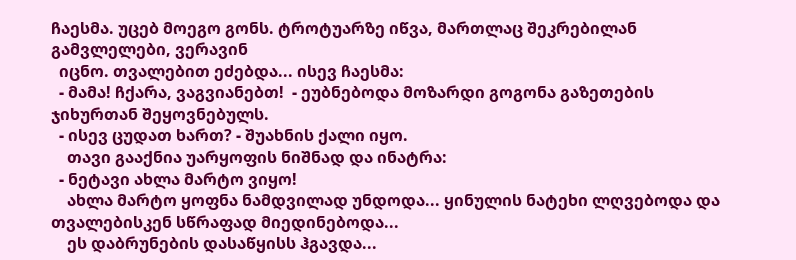ჩაესმა. უცებ მოეგო გონს. ტროტუარზე იწვა, მართლაც შეკრებილან გამვლელები, ვერავინ
  იცნო. თვალებით ეძებდა... ისევ ჩაესმა:
  - მამა! ჩქარა, ვაგვიანებთ!  - ეუბნებოდა მოზარდი გოგონა გაზეთების ჯიხურთან შეყოვნებულს.
  - ისევ ცუდათ ხართ? - შუახნის ქალი იყო.
    თავი გააქნია უარყოფის ნიშნად და ინატრა:
  - ნეტავი ახლა მარტო ვიყო!
    ახლა მარტო ყოფნა ნამდვილად უნდოდა... ყინულის ნატეხი ლღვებოდა და თვალებისკენ სწრაფად მიედინებოდა...
    ეს დაბრუნების დასაწყისს ჰგავდა...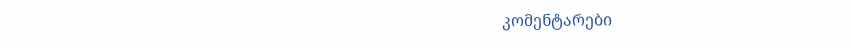კომენტარები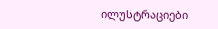ილუსტრაციები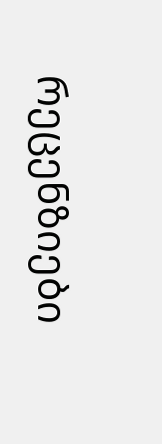რეცენზიები